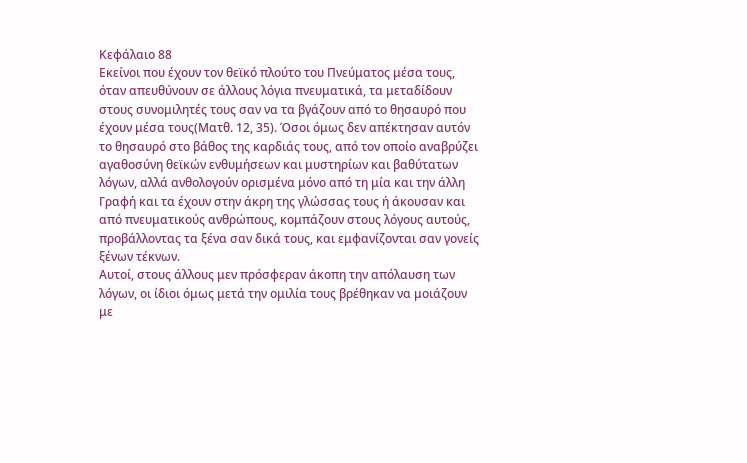Κεφάλαιο 88
Εκείνοι που έχουν τον θεϊκό πλούτο του Πνεύματος μέσα τους, όταν απευθύνουν σε άλλους λόγια πνευματικά, τα μεταδίδουν στους συνομιλητές τους σαν να τα βγάζουν από το θησαυρό που έχουν μέσα τους(Ματθ. 12, 35). Όσοι όμως δεν απέκτησαν αυτόν το θησαυρό στο βάθος της καρδιάς τους, από τον οποίο αναβρύζει αγαθοσύνη θεϊκών ενθυμήσεων και μυστηρίων και βαθύτατων λόγων, αλλά ανθολογούν ορισμένα μόνο από τη μία και την άλλη Γραφή και τα έχουν στην άκρη της γλώσσας τους ή άκουσαν και από πνευματικούς ανθρώπους, κομπάζουν στους λόγους αυτούς, προβάλλοντας τα ξένα σαν δικά τους, και εμφανίζονται σαν γονείς ξένων τέκνων.
Αυτοί, στους άλλους μεν πρόσφεραν άκοπη την απόλαυση των λόγων, οι ίδιοι όμως μετά την ομιλία τους βρέθηκαν να μοιάζουν με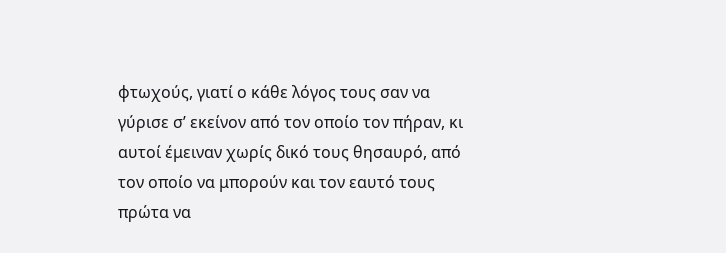φτωχούς, γιατί ο κάθε λόγος τους σαν να γύρισε σ’ εκείνον από τον οποίο τον πήραν, κι αυτοί έμειναν χωρίς δικό τους θησαυρό, από τον οποίο να μπορούν και τον εαυτό τους πρώτα να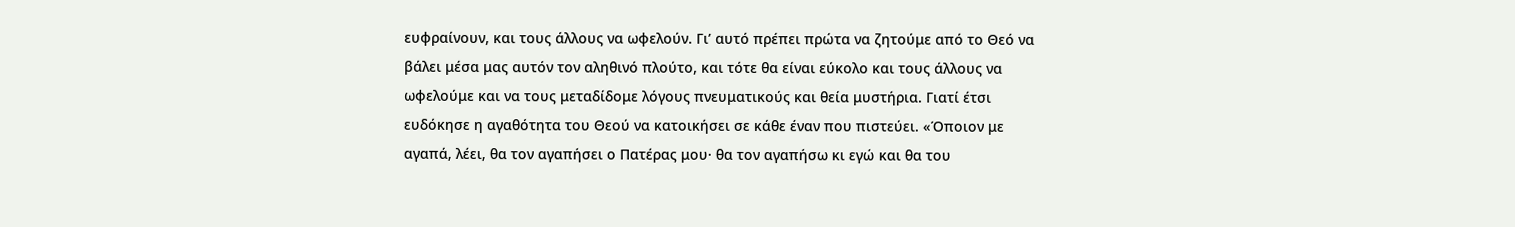ευφραίνουν, και τους άλλους να ωφελούν. Γι’ αυτό πρέπει πρώτα να ζητούμε από το Θεό να βάλει μέσα μας αυτόν τον αληθινό πλούτο, και τότε θα είναι εύκολο και τους άλλους να ωφελούμε και να τους μεταδίδομε λόγους πνευματικούς και θεία μυστήρια. Γιατί έτσι ευδόκησε η αγαθότητα του Θεού να κατοικήσει σε κάθε έναν που πιστεύει. «Όποιον με αγαπά, λέει, θα τον αγαπήσει ο Πατέρας μου· θα τον αγαπήσω κι εγώ και θα του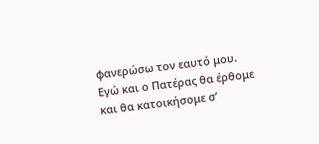φανερώσω τον εαυτό μου.
Εγώ και ο Πατέρας θα έρθομε και θα κατοικήσομε σ’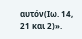αυτόν(Ιω. 14, 21 και 2)».